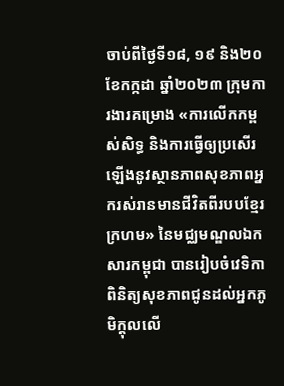ចាប់ពីថ្ងៃទី១៨, ១៩ និង២០ ខែកក្កដា ឆ្នាំ២០២៣ ក្រុមការងារគម្រោង «ការលើកកម្ពស់សិទ្ធ និងការធ្វើឲ្យប្រសើរឡើងនូវស្ថានភាពសុខភាពអ្នករស់រានមានជីវិតពីរបបខ្មែរក្រហម» នៃមជ្ឈមណ្ឌលឯកសារកម្ពុជា បានរៀបចំវេទិកាពិនិត្យសុខភាពជូនដល់អ្នកភូមិក្តុលលើ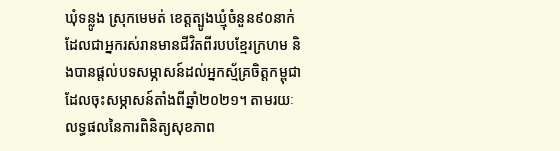ឃុំទន្លូង ស្រុកមេមត់ ខេត្តត្បូងឃ្មុំចំនួន៩០នាក់ ដែលជាអ្នករស់រានមានជីវិតពីរបបខ្មែរក្រហម និងបានផ្តល់បទសម្ភាសន៍ដល់អ្នកស្ម័គ្រចិត្តកម្ពុជាដែលចុះសម្ភាសន៍តាំងពីឆ្នាំ២០២១។ តាមរយៈលទ្ធផលនៃការពិនិត្យសុខភាព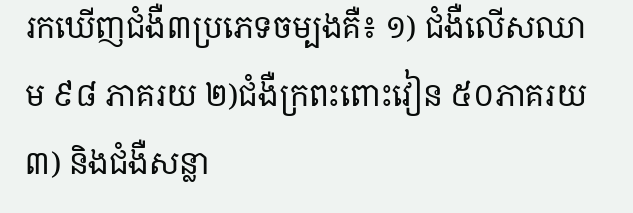រកឃើញជំងឺ៣ប្រភេទចម្បងគឺ៖ ១) ជំងឺលើសឈាម ៩៨ ភាគរយ ២)ជំងឺក្រពះពោះវៀន ៥០ភាគរយ ៣) និងជំងឺសន្លា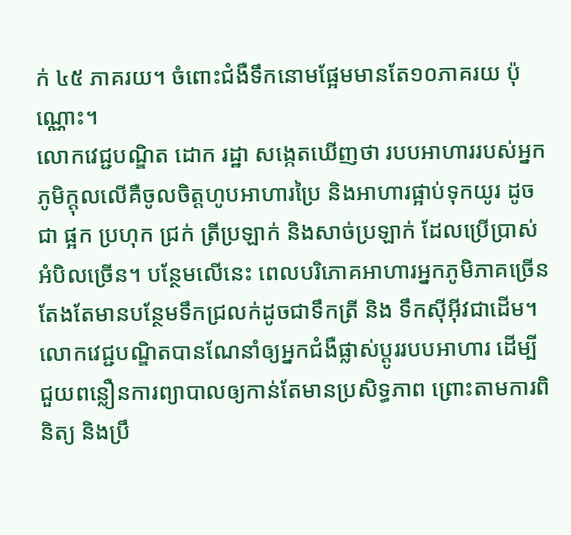ក់ ៤៥ ភាគរយ។ ចំពោះជំងឺទឹកនោមផ្អែមមានតែ១០ភាគរយ ប៉ុណ្ណោះ។
លោកវេជ្ជបណ្ឌិត ដោក រដ្ឋា សង្កេតឃើញថា របបអាហាររបស់អ្នកភូមិក្តុលលើគឺចូលចិត្តហូបអាហារប្រៃ និងអាហារផ្អាប់ទុកយូរ ដូចជា ផ្អក ប្រហុក ជ្រក់ ត្រីប្រឡាក់ និងសាច់ប្រឡាក់ ដែលប្រើប្រាស់អំបិលច្រើន។ បន្ថែមលើនេះ ពេលបរិភោគអាហារអ្នកភូមិភាគច្រើនតែងតែមានបន្ថែមទឹកជ្រលក់ដូចជាទឹកត្រី និង ទឹកស៊ីអ៊ីវជាដើម។ លោកវេជ្ជបណ្ឌិតបានណែនាំឲ្យអ្នកជំងឺផ្លាស់ប្តូររបបអាហារ ដើម្បីជួយពន្លឿនការព្យាបាលឲ្យកាន់តែមានប្រសិទ្ធភាព ព្រោះតាមការពិនិត្យ និងប្រឹ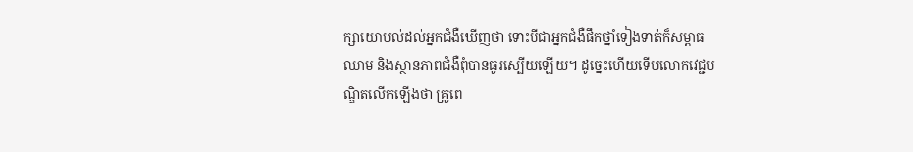ក្សាយោបល់ដល់អ្នកជំងឺឃើញថា ទោះបីជាអ្នកជំងឺផឹកថ្នាំទៀងទាត់ក៏សម្ពាធឈាម និងស្ថានភាពជំងឺពុំបានធូរស្បើយឡើយ។ ដូច្នេះហើយទើបលោកវេជ្ជបណ្ឌិតលើកឡើងថា គ្រូពេ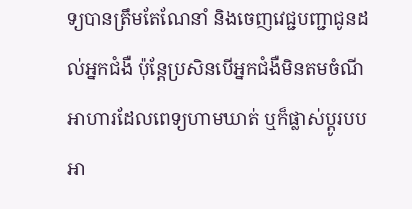ទ្យបានត្រឹមតែណែនាំ និងចេញវេជ្ជបញ្ជាជូនដល់អ្នកជំងឺ ប៉ុន្តែប្រសិនបើអ្នកជំងឺមិនតមចំណីអាហារដែលពេទ្យហាមឃាត់ ឬក៏ផ្លាស់ប្តូរបបអា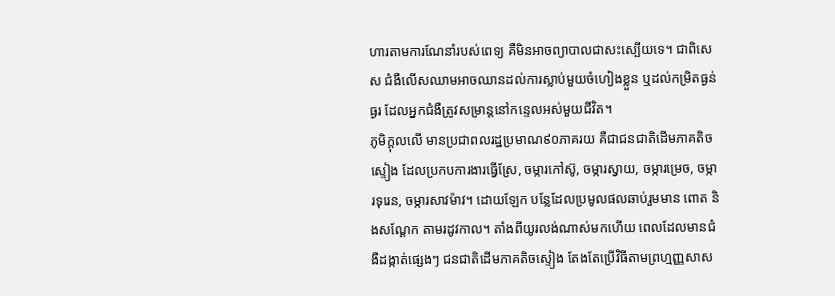ហារតាមការណែនាំរបស់ពេទ្យ គឺមិនអាចព្យាបាលជាសះស្បើយទេ។ ជាពិសេស ជំងឺលើសឈាមអាចឈានដល់ការស្លាប់មួយចំហៀងខ្លួន ឬដល់កម្រិតធ្ងន់ធ្ងរ ដែលអ្នកជំងឺត្រូវសម្រាន្តនៅកន្ទេលអស់មួយជីវិត។
ភូមិក្តុលលើ មានប្រជាពលរដ្ឋប្រមាណ៩០ភាគរយ គឺជាជនជាតិដើមភាគតិចស្ទៀង ដែលប្រកបការងារធ្វើស្រែ, ចម្ការកៅស៊ូ, ចម្ការស្វាយ, ចម្ការម្រេច, ចម្ការទុរេន, ចម្ការសាវម៉ាវ។ ដោយឡែក បន្លែដែលប្រមូលផលឆាប់រួមមាន ពោត និងសណ្តែក តាមរដូវកាល។ តាំងពីយូរលង់ណាស់មកហើយ ពេលដែលមានជំងឺដង្កាត់ផ្សេងៗ ជនជាតិដើមភាគតិចស្ទៀង តែងតែប្រើវិធីតាមព្រហ្មញ្ញសាស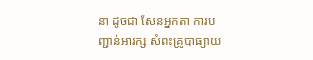នា ដូចជា សែនអ្នកតា ការបញ្ជាន់អារក្ស សំពះគ្រូបាធ្យាយ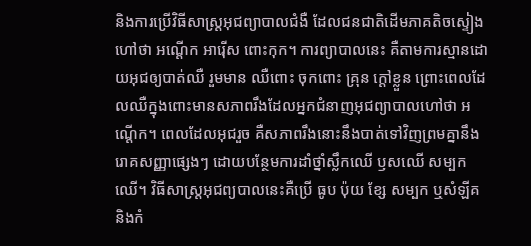និងការប្រើវិធីសាស្ត្រអុជព្យាបាលជំងឺ ដែលជនជាតិដើមភាគតិចស្ទៀងហៅថា អណ្តើក អារ៉ើស ពោះកុក។ ការព្យាបាលនេះ គឺតាមការស្មានដោយអុជឲ្យបាត់ឈឺ រួមមាន ឈឺពោះ ចុកពោះ គ្រុន ក្តៅខ្លួន ព្រោះពេលដែលឈឺក្នុងពោះមានសភាពរឹងដែលអ្នកជំនាញអុជព្យាបាលហៅថា អណ្តើក។ ពេលដែលអុជរួច គឺសភាពរឹងនោះនឹងបាត់ទៅវិញព្រមគ្នានឹងរោគសញ្ញាផ្សេងៗ ដោយបន្ថែមការដាំថ្នាំស្លឹកឈើ ឫសឈើ សម្បកឈើ។ វិធីសាស្រ្តអុជព្យបាលនេះគឺប្រើ ធូប ប៉ុយ ខ្សែ សម្បក ឬសំឡីគ និងកំ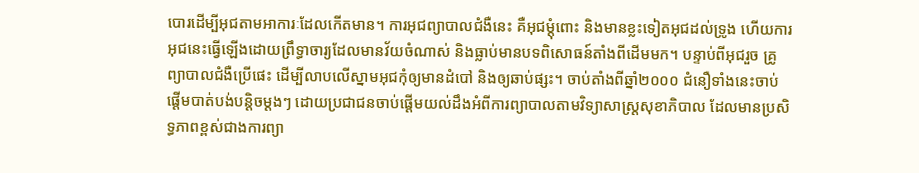បោរដើម្បីអុជតាមអាការៈដែលកើតមាន។ ការអុជព្យាបាលជំងឺនេះ គឺអុជម្តុំពោះ និងមានខ្លះទៀតអុជដល់ទ្រូង ហើយការអុជនេះធ្វើឡើងដោយព្រឹទ្ធាចារ្យដែលមានវ័យចំណាស់ និងធ្លាប់មានបទពិសោធន៍តាំងពីដើមមក។ បន្ទាប់ពីអុជរួច គ្រូព្យាបាលជំងឺប្រើផេះ ដើម្បីលាបលើស្នាមអុជកុំឲ្យមានដំបៅ និងឲ្យឆាប់ផ្សះ។ ចាប់តាំងពីឆ្នាំ២០០០ ជំនឿទាំងនេះចាប់ផ្តើមបាត់បង់បន្តិចម្តងៗ ដោយប្រជាជនចាប់ផ្តើមយល់ដឹងអំពីការព្យាបាលតាមវិទ្យាសាស្ត្រសុខាភិបាល ដែលមានប្រសិទ្ធភាពខ្ពស់ជាងការព្យា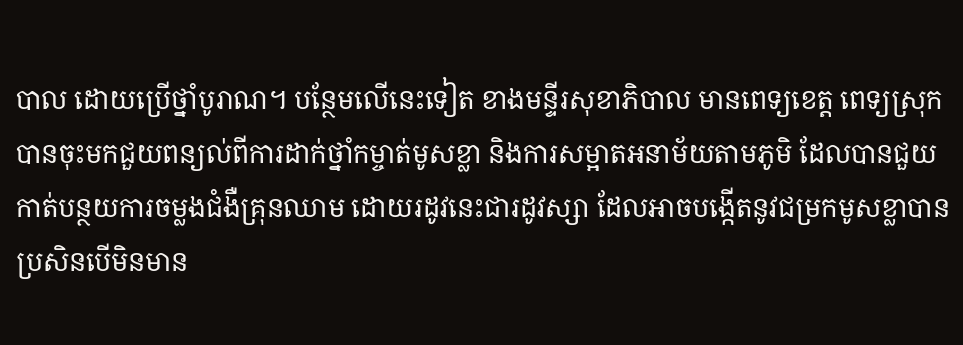បាល ដោយប្រើថ្នាំបូរាណ។ បន្ថែមលើនេះទៀត ខាងមន្ទីរសុខាភិបាល មានពេទ្យខេត្ត ពេទ្យស្រុក បានចុះមកជួយពន្យល់ពីការដាក់ថ្នាំកម្ចាត់មូសខ្លា និងការសម្អាតអនាម័យតាមភូមិ ដែលបានជួយកាត់បន្ថយការចម្លងជំងឺគ្រុនឈាម ដោយរដូវនេះជារដូវស្សា ដែលអាចបង្កើតនូវជម្រកមូសខ្លាបានប្រសិនបើមិនមាន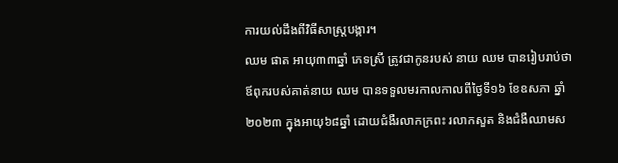ការយល់ដឹងពីវិធីសាស្រ្តបង្ការ។
ឈម ផាត អាយុ៣៣ឆ្នាំ ភេទស្រី ត្រូវជាកូនរបស់ នាយ ឈម បានរៀបរាប់ថា ឪពុករបស់គាត់នាយ ឈម បានទទួលមរកាលកាលពីថ្ងៃទី១៦ ខែឧសភា ឆ្នាំ២០២៣ ក្នុងអាយុ៦៨ឆ្នាំ ដោយជំងឺរលាកក្រពះ រលាកសួត និងជំងឺឈាមស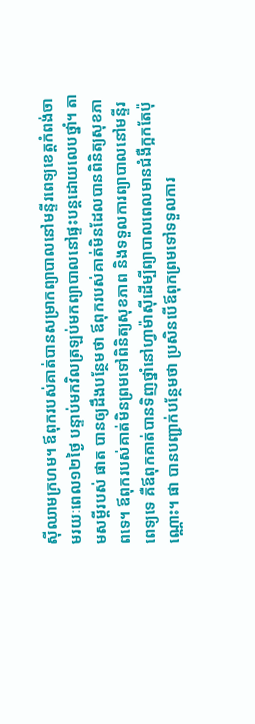ស៊ីឈាមក្រហម។ ឪពុករបស់គាត់បានសម្រាកព្យាបាលនៅមន្ទីរពេទ្យខេត្តកំពង់ចាមរយៈពេល១២ថ្ងៃ បន្ទាប់មកវិលត្រឡប់មកព្យាបាលនៅផ្ទះបន្តដោយលេបថ្នាំ។ តាមសម្តីរបស់ ផាត បានឲ្យដឹងបន្ថែមថា ឪពុករបស់គាត់មិនដែលបានពិនិត្យសុខភាពទេ។ ឪពុករបស់គាត់មិនព្រមទៅពិនិត្យសុខភាព និងទទួលការព្យាបាលនៅមន្ទីរពេទ្យទេ គឺឪពុកគាត់បានទិញថ្នាំនៅហ្វាម៉ាស៊ីដើម្បីព្យាបាលពេលមានជំងឺក្អកតែប៉ុណ្ណោះ។ ផា បានបញ្ជាក់បន្ថែមថា ប្រសិនបើឪពុកព្រមទៅទទួលការ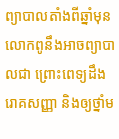ព្យាបាលតាំងពីឆ្នាំមុន លោកពូនឹងអាចព្យាបាលជា ព្រោះពេទ្យដឹងរោគសញ្ញា និងឲ្យថ្នាំម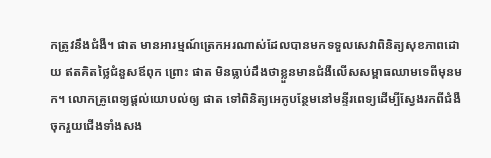កត្រូវនឹងជំងឺ។ ផាត មានអារម្មណ៍ត្រេកអរណាស់ដែលបានមកទទួលសេវាពិនិត្យសុខភាពដោយ ឥតគិតថ្លៃជំនួសឪពុក ព្រោះ ផាត មិនធ្លាប់ដឹងថាខ្លួនមានជំងឺលើសសម្ពាធឈាមទេពីមុនមក។ លោកគ្រូពេទ្យផ្តល់យោបល់ឲ្យ ផាត ទៅពិនិត្យអេកូបន្ថែមនៅមន្ទីរពេទ្យដើម្បីស្វែងរកពីជំងឺចុករួយជើងទាំងសង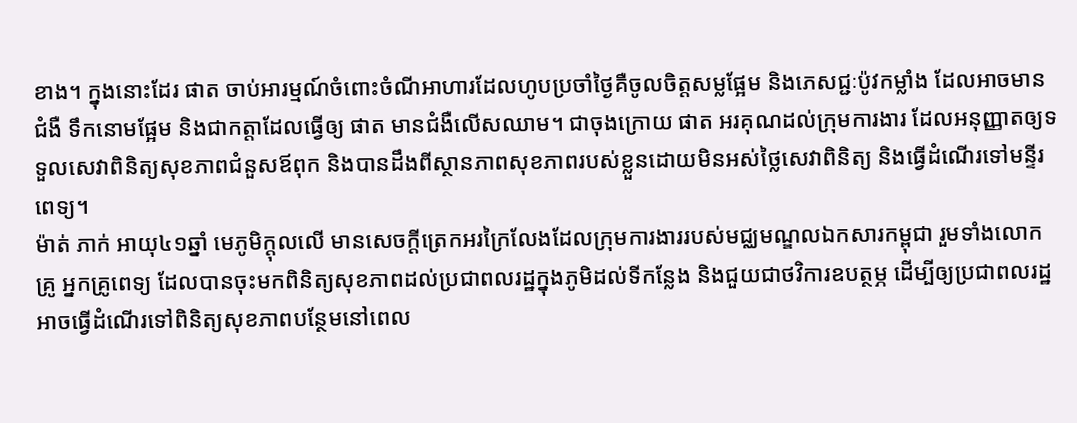ខាង។ ក្នុងនោះដែរ ផាត ចាប់អារម្មណ៍ចំពោះចំណីអាហារដែលហូបប្រចាំថ្ងៃគឺចូលចិត្តសម្លផ្អែម និងភេសជ្ជៈប៉ូវកម្លាំង ដែលអាចមានជំងឺ ទឹកនោមផ្អែម និងជាកត្តាដែលធ្វើឲ្យ ផាត មានជំងឺលើសឈាម។ ជាចុងក្រោយ ផាត អរគុណដល់ក្រុមការងារ ដែលអនុញ្ញាតឲ្យទទួលសេវាពិនិត្យសុខភាពជំនួសឪពុក និងបានដឹងពីស្ថានភាពសុខភាពរបស់ខ្លួនដោយមិនអស់ថ្លៃសេវាពិនិត្យ និងធ្វើដំណើរទៅមន្ទីរពេទ្យ។
ម៉ាត់ ភាក់ អាយុ៤១ឆ្នាំ មេភូមិក្តុលលើ មានសេចក្តីត្រេកអរក្រៃលែងដែលក្រុមការងាររបស់មជ្ឈមណ្ឌលឯកសារកម្ពុជា រួមទាំងលោកគ្រូ អ្នកគ្រូពេទ្យ ដែលបានចុះមកពិនិត្យសុខភាពដល់ប្រជាពលរដ្ឋក្នុងភូមិដល់ទីកន្លែង និងជួយជាថវិការឧបត្ថម្ភ ដើម្បីឲ្យប្រជាពលរដ្ឋអាចធ្វើដំណើរទៅពិនិត្យសុខភាពបន្ថែមនៅពេល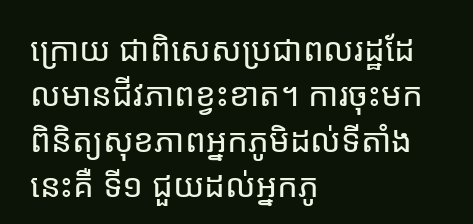ក្រោយ ជាពិសេសប្រជាពលរដ្ឋដែលមានជីវភាពខ្វះខាត។ ការចុះមកពិនិត្យសុខភាពអ្នកភូមិដល់ទីតាំងនេះគឺ ទី១ ជួយដល់អ្នកភូ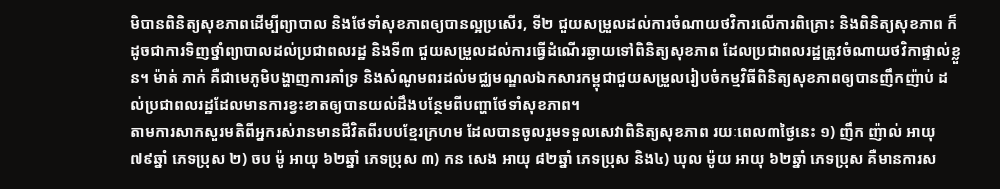មិបានពិនិត្យសុខភាពដើម្បីព្យាបាល និងថែទាំសុខភាពឲ្យបានល្អប្រសើរ, ទី២ ជួយសម្រួលដល់ការចំណាយថវិការលើការពិគ្រោះ និងពិនិត្យសុខភាព ក៏ដូចជាការទិញថ្នាំព្យាបាលដល់ប្រជាពលរដ្ឋ និងទី៣ ជួយសម្រួលដល់ការធ្វើដំណើរឆ្ងាយទៅពិនិត្យសុខភាព ដែលប្រជាពលរដ្ឋត្រូវចំណាយថវិកាផ្ទាល់ខ្លួន។ ម៉ាត់ ភាក់ គឺជាមេភូមិបង្ហាញការគាំទ្រ និងសំណូមពរដល់មជ្ឈមណ្ឌលឯកសារកម្ពុជាជួយសម្រួលរៀបចំកម្មវិធីពិនិត្យសុខភាពឲ្យបានញឹកញ៉ាប់ ដល់ប្រជាពលរដ្ឋដែលមានការខ្វះខាតឲ្យបានយល់ដឹងបន្ថែមពីបញ្ហាថែទាំសុខភាព។
តាមការសាកសួរមតិពីអ្នករស់រានមានជីវិតពីរបបខ្មែរក្រហម ដែលបានចូលរួមទទួលសេវាពិនិត្យសុខភាព រយៈពេល៣ថ្ងៃនេះ ១) ញឹក ញ៉ាល់ អាយុ ៧៩ឆ្នាំ ភេទប្រុស ២) ចប ម៉ូ អាយុ ៦២ឆ្នាំ ភេទប្រុស ៣) កន សេង អាយុ ៨២ឆ្នាំ ភេទប្រុស និង៤) ឃុល ម៉ូយ អាយុ ៦២ឆ្នាំ ភេទប្រុស គឺមានការស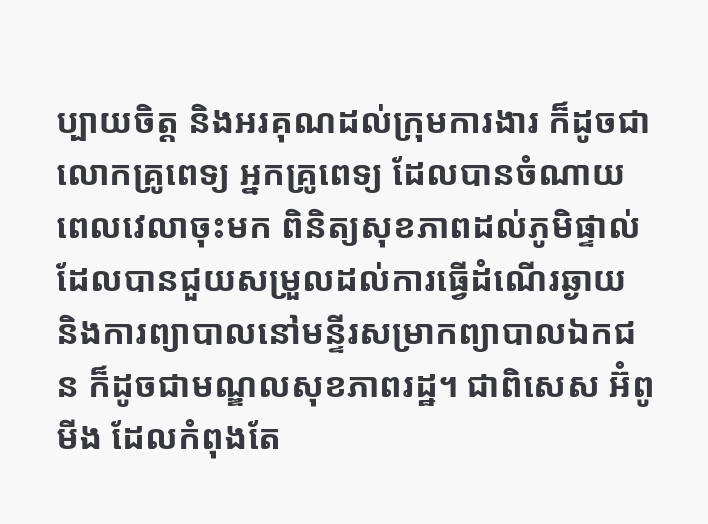ប្បាយចិត្ត និងអរគុណដល់ក្រុមការងារ ក៏ដូចជា លោកគ្រូពេទ្យ អ្នកគ្រូពេទ្យ ដែលបានចំណាយពេលវេលាចុះមក ពិនិត្យសុខភាពដល់ភូមិផ្ទាល់ ដែលបានជួយសម្រួលដល់ការធ្វើដំណើរឆ្ងាយ និងការព្យាបាលនៅមន្ទីរសម្រាកព្យាបាលឯកជន ក៏ដូចជាមណ្ឌលសុខភាពរដ្ឋ។ ជាពិសេស អ៊ំពូមីង ដែលកំពុងតែ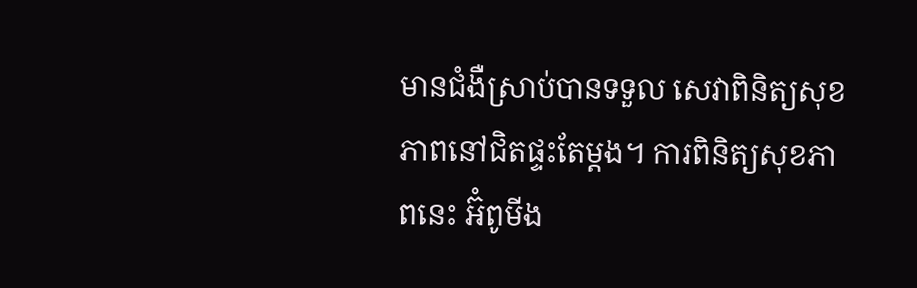មានជំងឺស្រាប់បានទទួល សេវាពិនិត្យសុខភាពនៅជិតផ្ទះតែម្តង។ ការពិនិត្យសុខភាពនេះ អ៊ំពូមីង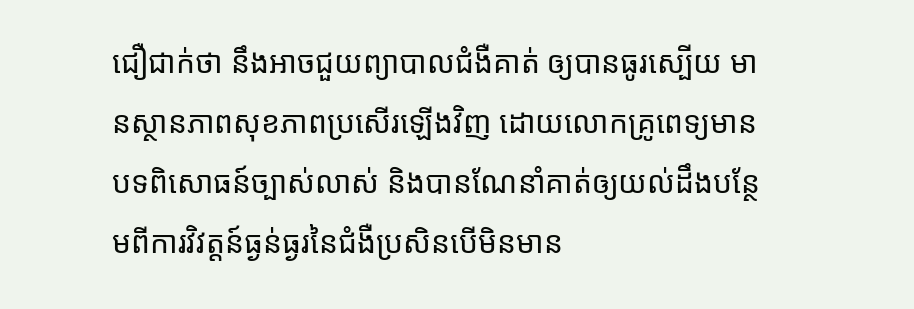ជឿជាក់ថា នឹងអាចជួយព្យាបាលជំងឺគាត់ ឲ្យបានធូរស្បើយ មានស្ថានភាពសុខភាពប្រសើរឡើងវិញ ដោយលោកគ្រូពេទ្យមានបទពិសោធន៍ច្បាស់លាស់ និងបានណែនាំគាត់ឲ្យយល់ដឹងបន្ថែមពីការវិវត្តន៍ធ្ងន់ធ្ងរនៃជំងឺប្រសិនបើមិនមាន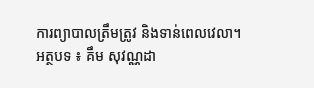ការព្យាបាលត្រឹមត្រូវ និងទាន់ពេលវេលា។
អត្ថបទ ៖ គឹម សុវណ្ណដា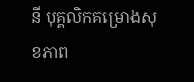នី បុគ្គលិកគម្រោងសុខភាព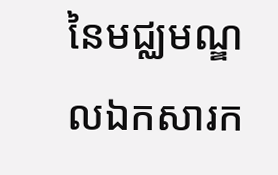នៃមជ្ឈមណ្ឌលឯកសារក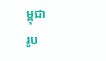ម្ពុជា
រូប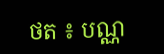ថត ៖ បណ្ណ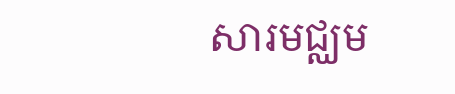សារមជ្ឈម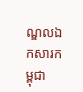ណ្ឌលឯកសារកម្ពុជា